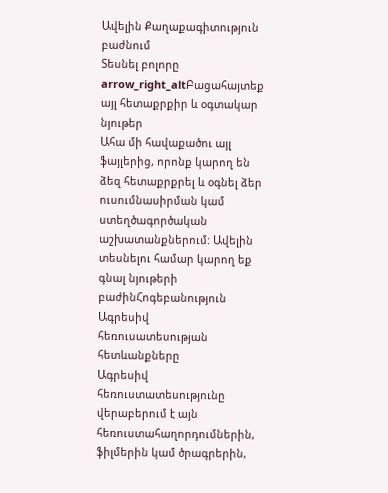Ավելին Քաղաքագիտություն բաժնում
Տեսնել բոլորը arrow_right_altԲացահայտեք այլ հետաքրքիր և օգտակար նյութեր
Ահա մի հավաքածու այլ ֆայլերից, որոնք կարող են ձեզ հետաքրքրել և օգնել ձեր ուսումնասիրման կամ ստեղծագործական աշխատանքներում: Ավելին տեսնելու համար կարող եք գնալ նյութերի բաժինՀոգեբանություն
Ագրեսիվ հեռուսատեսության հետևանքները
Ագրեսիվ հեռուստատեսությունը վերաբերում է այն հեռուստահաղորդումներին, ֆիլմերին կամ ծրագրերին,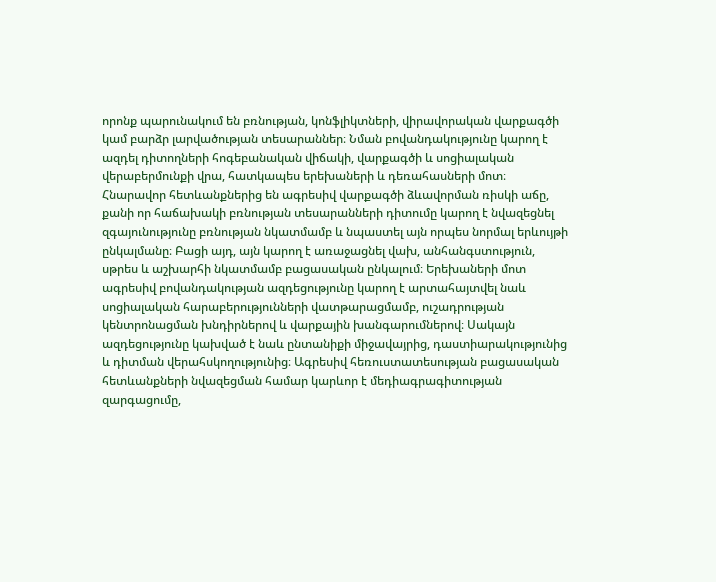որոնք պարունակում են բռնության, կոնֆլիկտների, վիրավորական վարքագծի կամ բարձր լարվածության տեսարաններ։ Նման բովանդակությունը կարող է ազդել դիտողների հոգեբանական վիճակի, վարքագծի և սոցիալական վերաբերմունքի վրա, հատկապես երեխաների և դեռահասների մոտ։ Հնարավոր հետևանքներից են ագրեսիվ վարքագծի ձևավորման ռիսկի աճը, քանի որ հաճախակի բռնության տեսարանների դիտումը կարող է նվազեցնել զգայունությունը բռնության նկատմամբ և նպաստել այն որպես նորմալ երևույթի ընկալմանը։ Բացի այդ, այն կարող է առաջացնել վախ, անհանգստություն, սթրես և աշխարհի նկատմամբ բացասական ընկալում։ Երեխաների մոտ ագրեսիվ բովանդակության ազդեցությունը կարող է արտահայտվել նաև սոցիալական հարաբերությունների վատթարացմամբ, ուշադրության կենտրոնացման խնդիրներով և վարքային խանգարումներով։ Սակայն ազդեցությունը կախված է նաև ընտանիքի միջավայրից, դաստիարակությունից և դիտման վերահսկողությունից։ Ագրեսիվ հեռուստատեսության բացասական հետևանքների նվազեցման համար կարևոր է մեդիագրագիտության զարգացումը,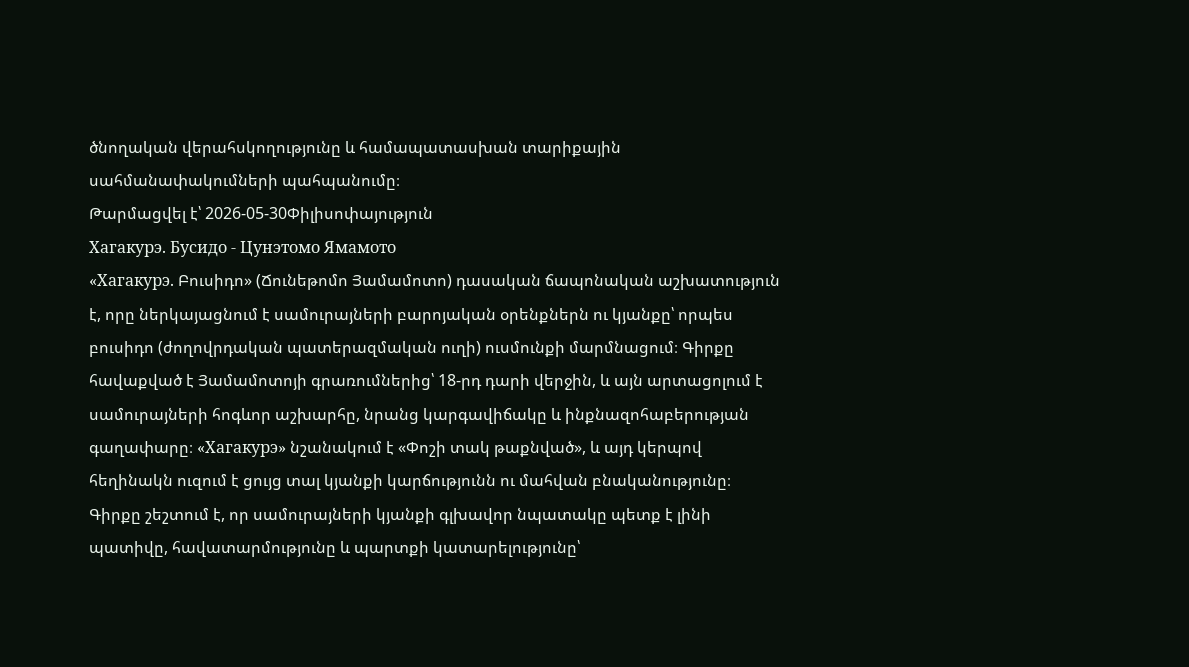ծնողական վերահսկողությունը և համապատասխան տարիքային սահմանափակումների պահպանումը։
Թարմացվել է՝ 2026-05-30Փիլիսոփայություն
Хагакурэ. Бусидо - Цунэтомо Ямамото
«Хагакурэ. Բուսիդո» (Ճունեթոմո Յամամոտո) դասական ճապոնական աշխատություն է, որը ներկայացնում է սամուրայների բարոյական օրենքներն ու կյանքը՝ որպես բուսիդո (ժողովրդական պատերազմական ուղի) ուսմունքի մարմնացում։ Գիրքը հավաքված է Յամամոտոյի գրառումներից՝ 18-րդ դարի վերջին, և այն արտացոլում է սամուրայների հոգևոր աշխարհը, նրանց կարգավիճակը և ինքնազոհաբերության գաղափարը։ «Хагакурэ» նշանակում է «Փոշի տակ թաքնված», և այդ կերպով հեղինակն ուզում է ցույց տալ կյանքի կարճությունն ու մահվան բնականությունը։ Գիրքը շեշտում է, որ սամուրայների կյանքի գլխավոր նպատակը պետք է լինի պատիվը, հավատարմությունը և պարտքի կատարելությունը՝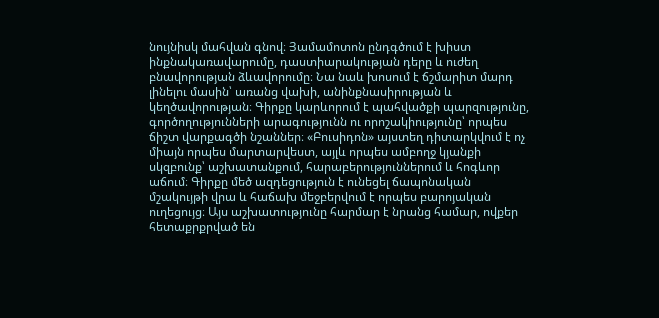նույնիսկ մահվան գնով։ Յամամոտոն ընդգծում է խիստ ինքնակառավարումը, դաստիարակության դերը և ուժեղ բնավորության ձևավորումը։ Նա նաև խոսում է ճշմարիտ մարդ լինելու մասին՝ առանց վախի, անինքնասիրության և կեղծավորության։ Գիրքը կարևորում է պահվածքի պարզությունը, գործողությունների արագությունն ու որոշակիությունը՝ որպես ճիշտ վարքագծի նշաններ։ «Բուսիդոն» այստեղ դիտարկվում է ոչ միայն որպես մարտարվեստ, այլև որպես ամբողջ կյանքի սկզբունք՝ աշխատանքում, հարաբերություններում և հոգևոր աճում։ Գիրքը մեծ ազդեցություն է ունեցել ճապոնական մշակույթի վրա և հաճախ մեջբերվում է որպես բարոյական ուղեցույց։ Այս աշխատությունը հարմար է նրանց համար, ովքեր հետաքրքրված են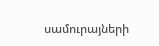սամուրայների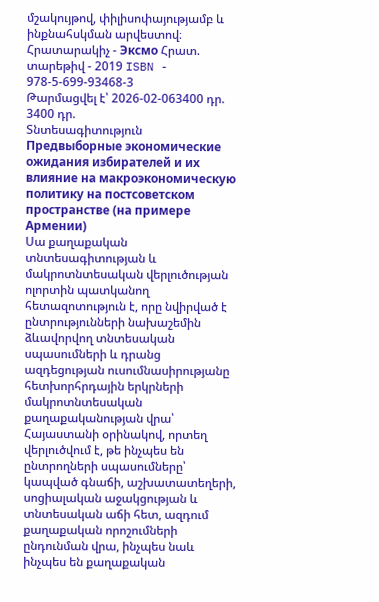մշակույթով, փիլիսոփայությամբ և ինքնահսկման արվեստով։ Հրատարակիչ - Эксмо Հրատ. տարեթիվ - 2019 ISBN - 978-5-699-93468-3
Թարմացվել է՝ 2026-02-063400 դր.
3400 դր.
Տնտեսագիտություն
Предвыборные экономические ожидания избирателей и их влияние на макроэкономическую политику на постсоветском пространстве (на примере Армении)
Սա քաղաքական տնտեսագիտության և մակրոտնտեսական վերլուծության ոլորտին պատկանող հետազոտություն է, որը նվիրված է ընտրությունների նախաշեմին ձևավորվող տնտեսական սպասումների և դրանց ազդեցության ուսումնասիրությանը հետխորհրդային երկրների մակրոտնտեսական քաղաքականության վրա՝ Հայաստանի օրինակով, որտեղ վերլուծվում է, թե ինչպես են ընտրողների սպասումները՝ կապված գնաճի, աշխատատեղերի, սոցիալական աջակցության և տնտեսական աճի հետ, ազդում քաղաքական որոշումների ընդունման վրա, ինչպես նաև ինչպես են քաղաքական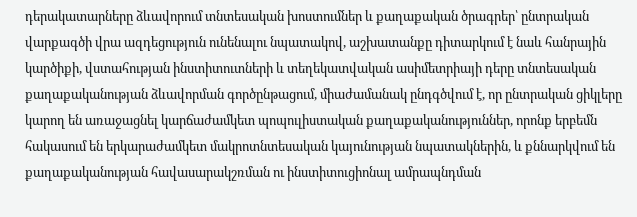դերակատարները ձևավորում տնտեսական խոստումներ և քաղաքական ծրագրեր՝ ընտրական վարքագծի վրա ազդեցություն ունենալու նպատակով, աշխատանքը դիտարկում է նաև հանրային կարծիքի, վստահության ինստիտուտների և տեղեկատվական ասիմետրիայի դերը տնտեսական քաղաքականության ձևավորման գործընթացում, միաժամանակ ընդգծվում է, որ ընտրական ցիկլերը կարող են առաջացնել կարճաժամկետ պոպուլիստական քաղաքականություններ, որոնք երբեմն հակասում են երկարաժամկետ մակրոտնտեսական կայունության նպատակներին, և քննարկվում են քաղաքականության հավասարակշռման ու ինստիտուցիոնալ ամրապնդման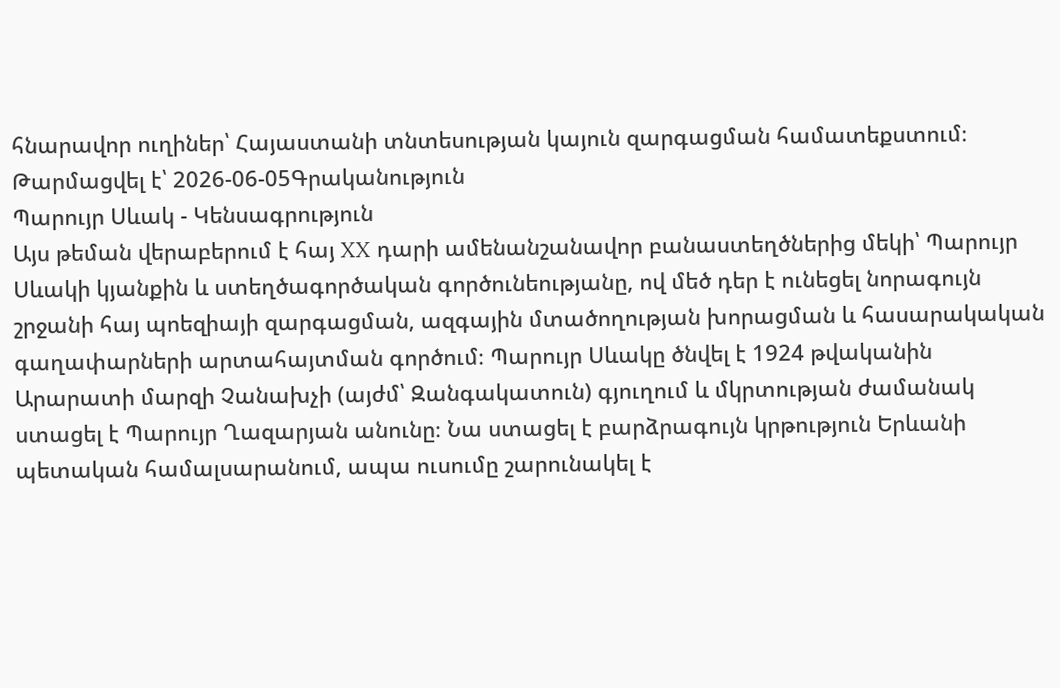հնարավոր ուղիներ՝ Հայաստանի տնտեսության կայուն զարգացման համատեքստում։
Թարմացվել է՝ 2026-06-05Գրականություն
Պարույր Սևակ - Կենսագրություն
Այս թեման վերաբերում է հայ XX դարի ամենանշանավոր բանաստեղծներից մեկի՝ Պարույր Սևակի կյանքին և ստեղծագործական գործունեությանը, ով մեծ դեր է ունեցել նորագույն շրջանի հայ պոեզիայի զարգացման, ազգային մտածողության խորացման և հասարակական գաղափարների արտահայտման գործում։ Պարույր Սևակը ծնվել է 1924 թվականին Արարատի մարզի Չանախչի (այժմ՝ Զանգակատուն) գյուղում և մկրտության ժամանակ ստացել է Պարույր Ղազարյան անունը։ Նա ստացել է բարձրագույն կրթություն Երևանի պետական համալսարանում, ապա ուսումը շարունակել է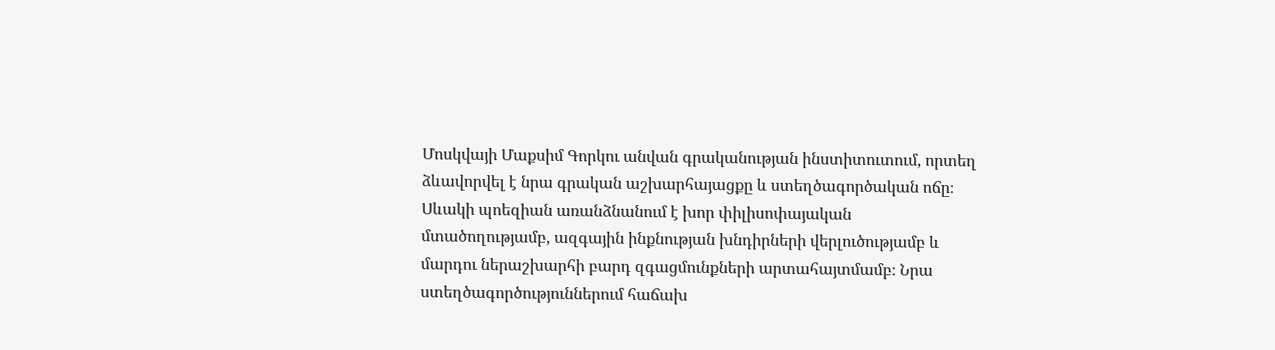Մոսկվայի Մաքսիմ Գորկու անվան գրականության ինստիտուտում, որտեղ ձևավորվել է նրա գրական աշխարհայացքը և ստեղծագործական ոճը։ Սևակի պոեզիան առանձնանում է խոր փիլիսոփայական մտածողությամբ, ազգային ինքնության խնդիրների վերլուծությամբ և մարդու ներաշխարհի բարդ զգացմունքների արտահայտմամբ։ Նրա ստեղծագործություններում հաճախ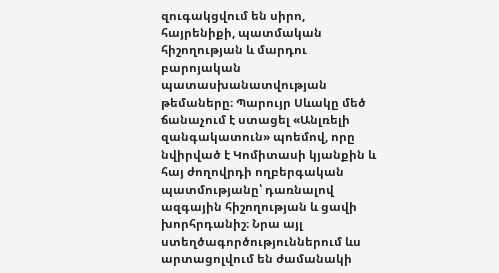զուգակցվում են սիրո, հայրենիքի, պատմական հիշողության և մարդու բարոյական պատասխանատվության թեմաները։ Պարույր Սևակը մեծ ճանաչում է ստացել «Անլռելի զանգակատուն» պոեմով, որը նվիրված է Կոմիտասի կյանքին և հայ ժողովրդի ողբերգական պատմությանը՝ դառնալով ազգային հիշողության և ցավի խորհրդանիշ։ Նրա այլ ստեղծագործություններում ևս արտացոլվում են ժամանակի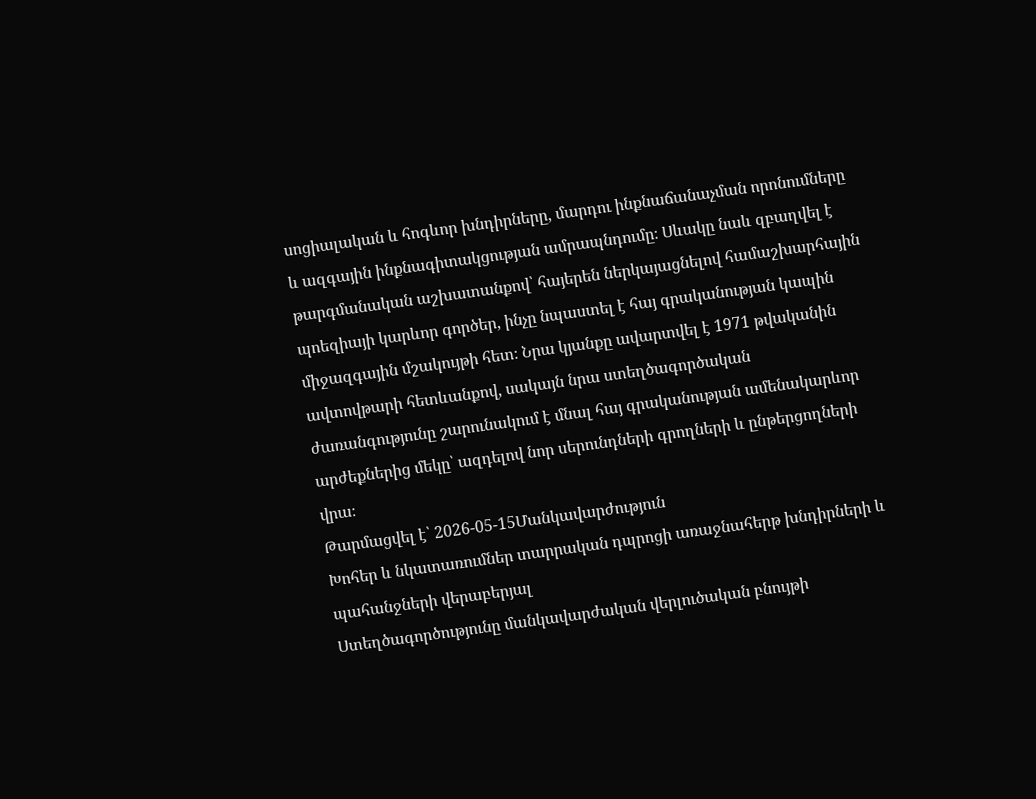սոցիալական և հոգևոր խնդիրները, մարդու ինքնաճանաչման որոնումները և ազգային ինքնագիտակցության ամրապնդումը։ Սևակը նաև զբաղվել է թարգմանական աշխատանքով՝ հայերեն ներկայացնելով համաշխարհային պոեզիայի կարևոր գործեր, ինչը նպաստել է հայ գրականության կապին միջազգային մշակույթի հետ։ Նրա կյանքը ավարտվել է 1971 թվականին ավտովթարի հետևանքով, սակայն նրա ստեղծագործական ժառանգությունը շարունակում է մնալ հայ գրականության ամենակարևոր արժեքներից մեկը՝ ազդելով նոր սերունդների գրողների և ընթերցողների վրա։
Թարմացվել է՝ 2026-05-15Մանկավարժություն
Խոհեր և նկատառումներ տարրական դպրոցի առաջնահերթ խնդիրների և պահանջների վերաբերյալ
Ստեղծագործությունը մանկավարժական վերլուծական բնույթի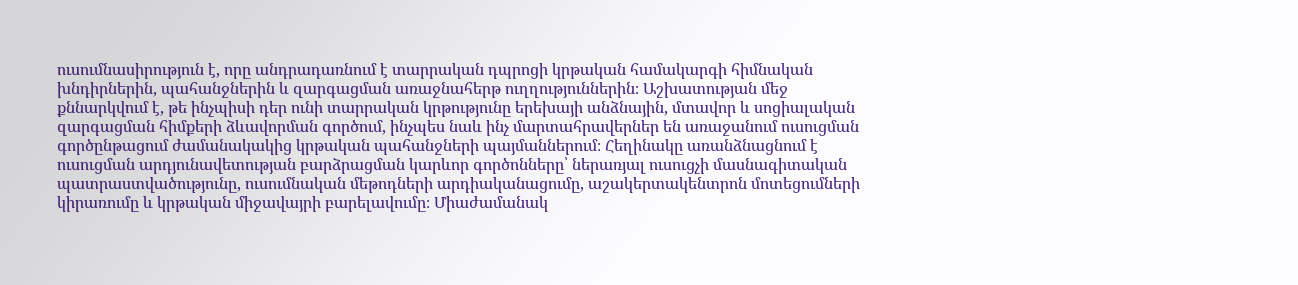ուսումնասիրություն է, որը անդրադառնում է տարրական դպրոցի կրթական համակարգի հիմնական խնդիրներին, պահանջներին և զարգացման առաջնահերթ ուղղություններին։ Աշխատության մեջ քննարկվում է, թե ինչպիսի դեր ունի տարրական կրթությունը երեխայի անձնային, մտավոր և սոցիալական զարգացման հիմքերի ձևավորման գործում, ինչպես նաև ինչ մարտահրավերներ են առաջանում ուսուցման գործընթացում ժամանակակից կրթական պահանջների պայմաններում։ Հեղինակը առանձնացնում է ուսուցման արդյունավետության բարձրացման կարևոր գործոնները՝ ներառյալ ուսուցչի մասնագիտական պատրաստվածությունը, ուսումնական մեթոդների արդիականացումը, աշակերտակենտրոն մոտեցումների կիրառումը և կրթական միջավայրի բարելավումը։ Միաժամանակ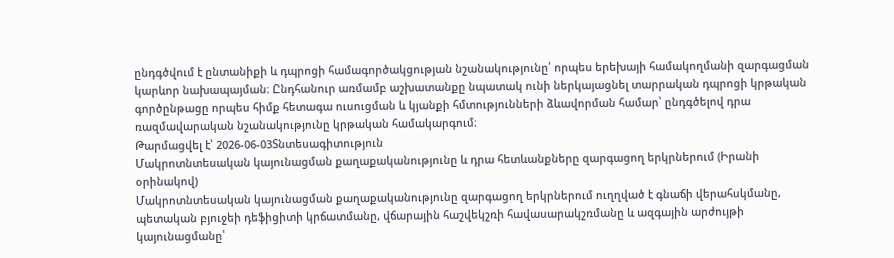ընդգծվում է ընտանիքի և դպրոցի համագործակցության նշանակությունը՝ որպես երեխայի համակողմանի զարգացման կարևոր նախապայման։ Ընդհանուր առմամբ աշխատանքը նպատակ ունի ներկայացնել տարրական դպրոցի կրթական գործընթացը որպես հիմք հետագա ուսուցման և կյանքի հմտությունների ձևավորման համար՝ ընդգծելով դրա ռազմավարական նշանակությունը կրթական համակարգում։
Թարմացվել է՝ 2026-06-03Տնտեսագիտություն
Մակրոտնտեսական կայունացման քաղաքականությունը և դրա հետևանքները զարգացող երկրներում (Իրանի օրինակով)
Մակրոտնտեսական կայունացման քաղաքականությունը զարգացող երկրներում ուղղված է գնաճի վերահսկմանը, պետական բյուջեի դեֆիցիտի կրճատմանը, վճարային հաշվեկշռի հավասարակշռմանը և ազգային արժույթի կայունացմանը՝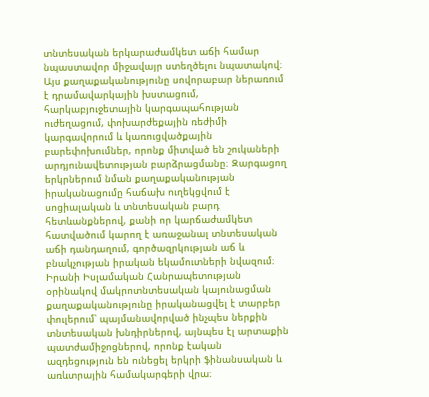տնտեսական երկարաժամկետ աճի համար նպաստավոր միջավայր ստեղծելու նպատակով։ Այս քաղաքականությունը սովորաբար ներառում է դրամավարկային խստացում, հարկաբյուջետային կարգապահության ուժեղացում, փոխարժեքային ռեժիմի կարգավորում և կառուցվածքային բարեփոխումներ, որոնք միտված են շուկաների արդյունավետության բարձրացմանը։ Զարգացող երկրներում նման քաղաքականության իրականացումը հաճախ ուղեկցվում է սոցիալական և տնտեսական բարդ հետևանքներով, քանի որ կարճաժամկետ հատվածում կարող է առաջանալ տնտեսական աճի դանդաղում, գործազրկության աճ և բնակչության իրական եկամուտների նվազում։ Իրանի Իսլամական Հանրապետության օրինակով մակրոտնտեսական կայունացման քաղաքականությունը իրականացվել է տարբեր փուլերում՝ պայմանավորված ինչպես ներքին տնտեսական խնդիրներով, այնպես էլ արտաքին պատժամիջոցներով, որոնք էական ազդեցություն են ունեցել երկրի ֆինանսական և առևտրային համակարգերի վրա։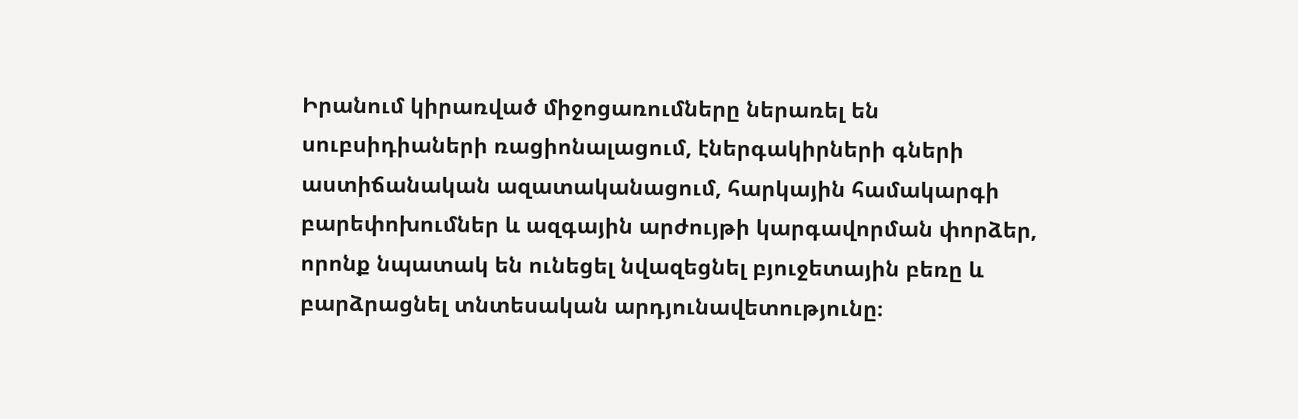Իրանում կիրառված միջոցառումները ներառել են սուբսիդիաների ռացիոնալացում, էներգակիրների գների աստիճանական ազատականացում, հարկային համակարգի բարեփոխումներ և ազգային արժույթի կարգավորման փորձեր, որոնք նպատակ են ունեցել նվազեցնել բյուջետային բեռը և բարձրացնել տնտեսական արդյունավետությունը։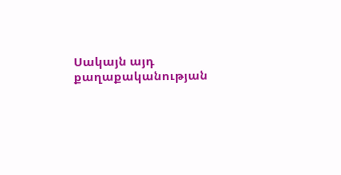Սակայն այդ քաղաքականության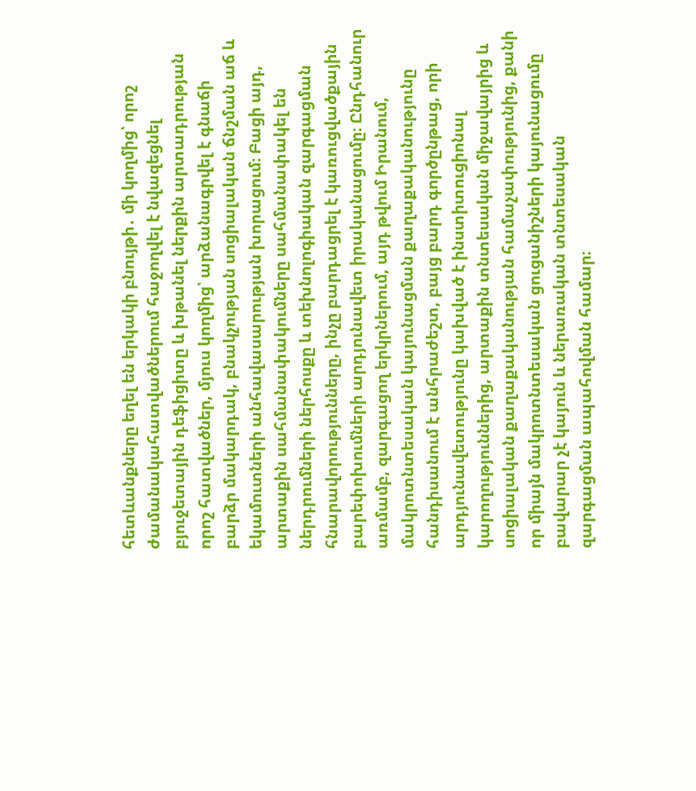հետևանքները եղել են երկակի բնույթի․ մի կողմից՝ որոշ ժամանակահատվածներում հաջողվել է նվազեցնել բյուջետային դեֆիցիտը և խթանել ներքին արտադրության որոշ հատվածներ, մյուս կողմից՝ արձանագրվել է գնաճի բարձր մակարդակ, բնակչության սոցիալական ճնշման աճ և եկամուտների անհավասարության խորացում։ Բացի այդ, արտաքին սահմանափակումները սահմանափակել են ներդրումների ներհոսքը և տեխնոլոգիական զարգացման հնարավորությունները, ինչը բարդացրել է կառուցվածքային բարեփոխումների արդյունավետ իրականացումը։ Ընդհանուր առմամբ, զարգացող երկրներում, այդ թվում Իրանում, մակրոտնտեսական կայունացման քաղաքականությունը հանդիսանում է անհրաժեշտ, բայց բարդ գործընթաց, որի արդյունավետությունը կախված է ինստիտուցիոնալ կարողություններից, արտաքին տնտեսական միջավայրից և սոցիալական քաղաքականության համաչափությունից, քանի որ միայն մակրոտնտեսական ցուցանիշների կայունացումը բավարար չէ կայուն և ներառական տնտեսական զարգացման ապահովման համար։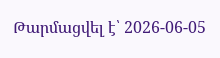Թարմացվել է՝ 2026-06-05